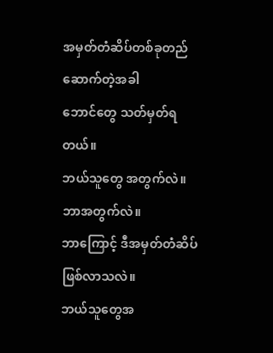အမှတ်တံဆိပ်တစ်ခုတည်ဆောက်တဲ့အခါ
ဘောင်တွေ သတ်မှတ်ရတယ်။
ဘယ်သူတွေ အတွက်လဲ။
ဘာအတွက်လဲ။
ဘာကြောင့် ဒီအမှတ်တံဆိပ်ဖြစ်လာသလဲ။
ဘယ်သူတွေအ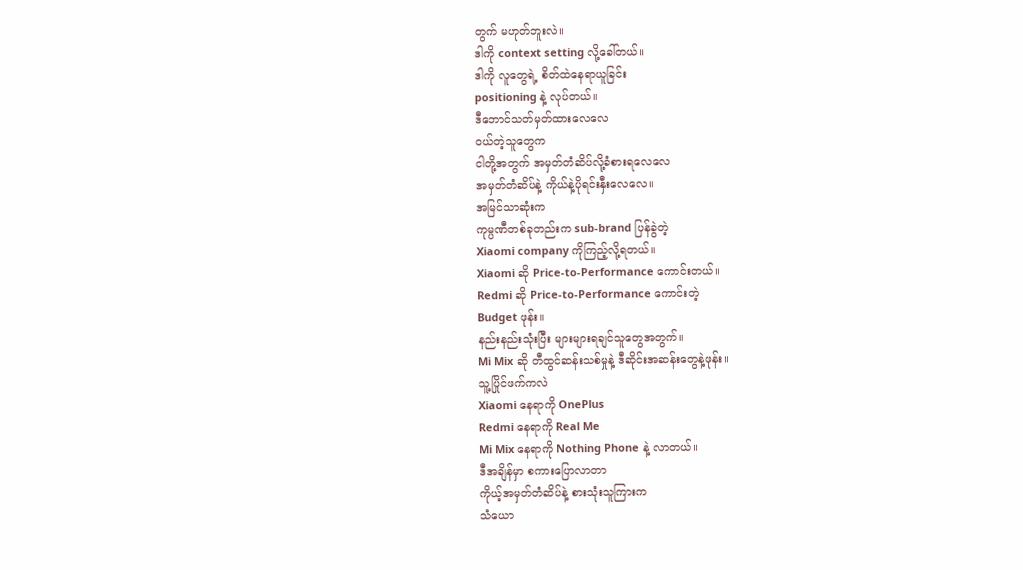တွက် မဟုတ်ဘူးလဲ။
ဒါကို context setting လို့ခေါ်တယ်။
ဒါကို လူတွေရဲ့ စိတ်ထဲနေရာယူခြင်း
positioning နဲ့ လုပ်တယ်။
ဒီဘောင်သတ်မှတ်ထားလေလေ
ဝယ်တဲ့သူတွေက
ငါတို့အတွက် အမှတ်တံဆိပ်လို့ခံစားရလေလေ
အမှတ်တံဆိပ်နဲ့ ကိုယ်နဲ့ပိုရင်းနှီးလေလေ။
အမြင်သာဆုံးက
ကုမ္ပဏီတစ်ခုတည်းက sub-brand ပြန်ခွဲတဲ့
Xiaomi company ကိုကြည့်လို့ရတယ်။
Xiaomi ဆို Price-to-Performance ကောင်းတယ်။
Redmi ဆို Price-to-Performance ကောင်းတဲ့
Budget ဖုန်း။
နည်းနည်းသုံးပြီး များများရချင်သူတွေအတွက်။
Mi Mix ဆို တီထွင်ဆန်းသစ်မှုနဲ့ ဒီဆိုင်းအဆန်းတွေနဲ့ဖုန်း။
သူ့ပြိုင်ဖက်ကလဲ
Xiaomi နေရာကို OnePlus
Redmi နေရာကို Real Me
Mi Mix နေရာကို Nothing Phone နဲ့ လာတယ်။
ဒီအချိန်မှာ စကားပြောလာတာ
ကိုယ့်အမှတ်တံဆိပ်နဲ့ စားသုံးသူကြားက
သံယော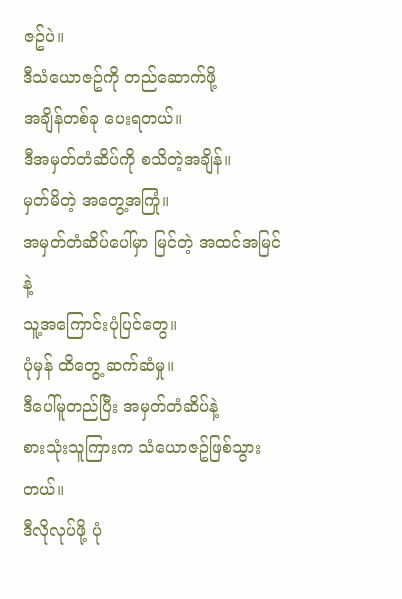ဇဥ်ပဲ။
ဒီသံယောဇဥ်ကို တည်ဆောက်ဖို့
အချိန်တစ်ခု ပေးရတယ်။
ဒီအမှတ်တံဆိပ်ကို စသိတဲ့အချိန်။
မှတ်မိတဲ့ အတွေ့အကြုံ။
အမှတ်တံဆိပ်ပေါ်မှာ မြင်တဲ့ အထင်အမြင်နဲ့
သူ့အကြောင်းပုံပြင်တွေ။
ပုံမှန် ထိတွေ့ ဆက်ဆံမှု။
ဒီပေါ်မူတည်ပြီး အမှတ်တံဆိပ်နဲ့
စားသုံးသူကြားက သံယောဇဥ်ဖြစ်သွားတယ်။
ဒီလိုလုပ်ဖို့ ပုံ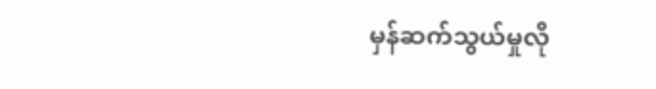မှန်ဆက်သွယ်မှုလို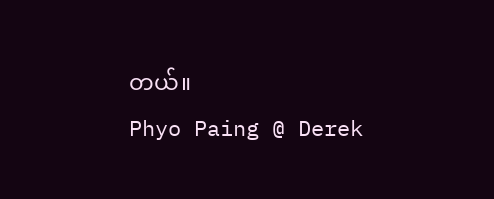တယ်။
Phyo Paing @ Derek